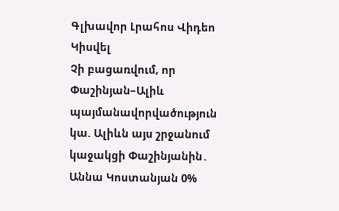Գլխավոր Լրահոս Վիդեո Կիսվել
Չի բացառվում, որ Փաշինյան–Ալիև պայմանավորվածություն կա. Ալիևն այս շրջանում կաջակցի Փաշինյանին․ Աննա Կոստանյան 0%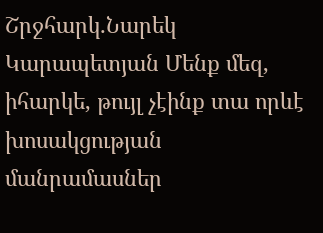Շրջհարկ․Նարեկ Կարապետյան Մենք մեզ, իհարկե, թույլ չէինք տա որևէ խոսակցության մանրամասներ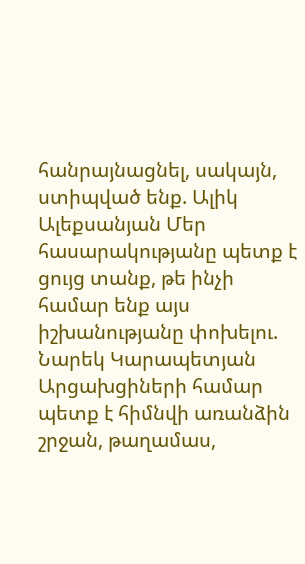հանրայնացնել, սակայն, ստիպված ենք. Ալիկ Ալեքսանյան Մեր հասարակությանը պետք է ցույց տանք, թե ինչի համար ենք այս իշխանությանը փոխելու. Նարեկ Կարապետյան Արցախցիների համար պետք է հիմնվի առանձին շրջան, թաղամաս,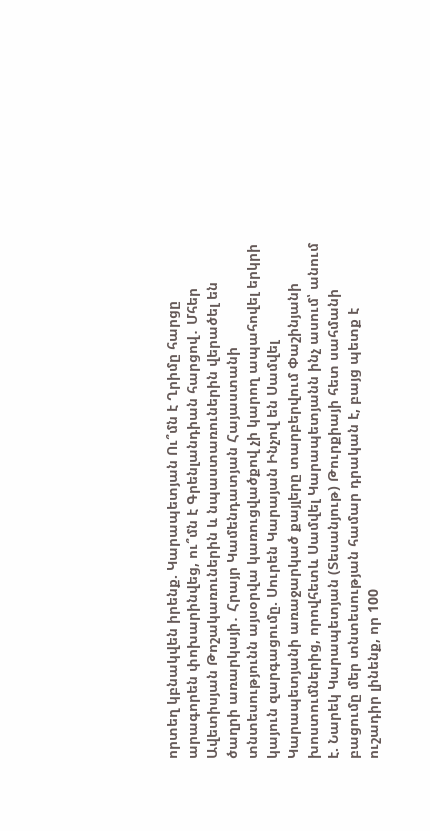որտեղ կբնակվեն իրենք. Կարապետյան Ու՞մն է Ղրիմը հարցը արագորեն փոխարինվեց, ու՞մն է Գրենլանդիան հարցով․ Մհեր Ավետիսյան Թոշակառուներին և նպաստառուներին վերածել են ծաղրի առարկայի․ Հրայր Կամենդատյան Հայաստանի տնտեսությունն այսօրվա կառուցվածքով չի կարող ապահովել երկրի կայուն զարգացումը. Սուրեն Կարայան Ինչով են Սամվել Կարապետյանի առաջարկած քայլերը տարբերվում Փաշինյանի խոստումներից, որովհետև Սամվել Կարապետյանն ինչ ասում՝ անում է. Նարեկ Կարապետյան (Տեսանյութ) Թուրքիայի հետ սահմանի բացումը մեր տնտեսության համար դրական է, բայց պետք է ուշադիր լինենք, որ 100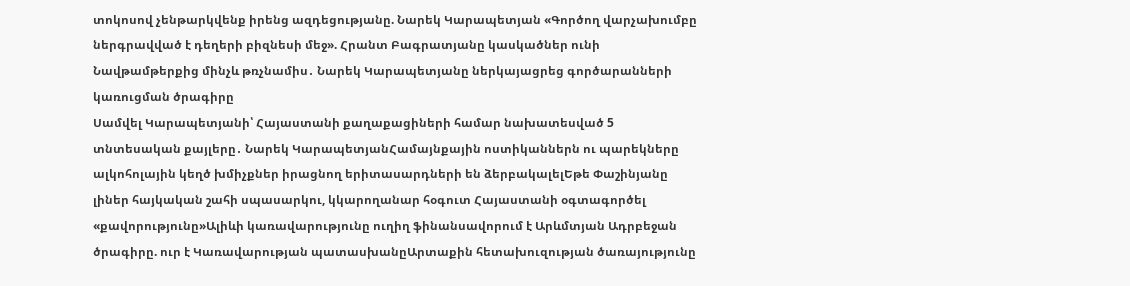տոկոսով չենթարկվենք իրենց ազդեցությանը. Նարեկ Կարապետյան «Գործող վարչախումբը ներգրավված է դեղերի բիզնեսի մեջ». Հրանտ Բագրատյանը կասկածներ ունի Նավթամթերքից մինչև թռչնամիս․ Նարեկ Կարապետյանը ներկայացրեց գործարանների կառուցման ծրագիրը
Սամվել Կարապետյանի՝ Հայաստանի քաղաքացիների համար նախատեսված 5 տնտեսական քայլերը․ Նարեկ ԿարապետյանՀամայնքային ոստիկաններն ու պարեկները ալկոհոլային կեղծ խմիչքներ իրացնող երիտասարդների են ձերբակալելԵթե Փաշինյանը լիներ հայկական շահի սպասարկու, կկարողանար հօգուտ Հայաստանի օգտագործել «քավորությունը»Ալիևի կառավարությունը ուղիղ ֆինանսավորում է Արևմտյան Ադրբեջան ծրագիրը. ուր է Կառավարության պատասխանըԱրտաքին հետախուզության ծառայությունը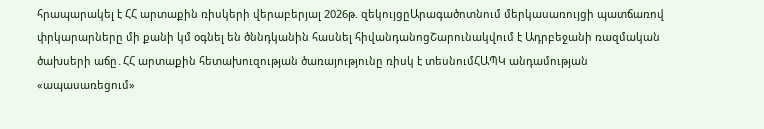հրապարակել է ՀՀ արտաքին ռիսկերի վերաբերյալ 2026թ. զեկույցըԱրագածոտնում մերկասառույցի պատճառով փրկարարները մի քանի կմ օգնել են ծննդկանին հասնել հիվանդանոցՇարունակվում է Ադրբեջանի ռազմական ծախսերի աճը․ՀՀ արտաքին հետախուզության ծառայությունը ռիսկ է տեսնումՀԱՊԿ անդամության «ապասառեցում»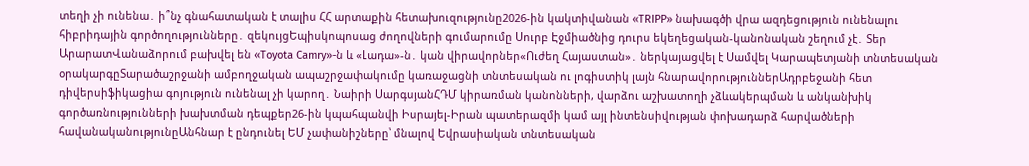տեղի չի ունենա․ ի՞նչ գնահատական է տալիս ՀՀ արտաքին հետախուզությունը2026-ին կակտիվանան «TRIPP» նախագծի վրա ազդեցություն ունենալու հիբրիդային գործողությունները․ զեկույցԵպիսկոպոսաց ժողովների գումարումը Սուրբ Էջմիածնից դուրս եկեղեցական-կանոնական շեղում չէ․ Տեր ԱրարատՎանաձորում բախվել են «Toyota Camry»-ն և «Լադա»-ն․ կան վիրավորներ«Ուժեղ Հայաստան»․ ներկայացվել է Սամվել Կարապետյանի տնտեսական օրակարգըՏարածաշրջանի ամբողջական ապաշրջափակումը կառաջացնի տնտեսական ու լոգիստիկ լայն հնարավորություններԱդրբեջանի հետ դիվերսիֆիկացիա գոյություն ունենալ չի կարող․ Նաիրի ՍարգսյանՀԴՄ կիրառման կանոնների, վարձու աշխատողի չձևակերպման և անկանխիկ գործառնությունների խախտման դեպքեր26-ին կպահպանվի Իսրայել-Իրան պատերազմի կամ այլ ինտենսիվության փոխադարձ հարվածների հավանականությունըԱնհնար է ընդունել ԵՄ չափանիշները՝ մնալով Եվրասիական տնտեսական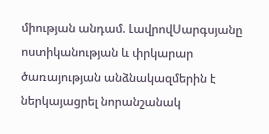միության անդամ. ԼավրովՍարգսյանը ոստիկանության և փրկարար ծառայության անձնակազմերին է ներկայացրել նորանշանակ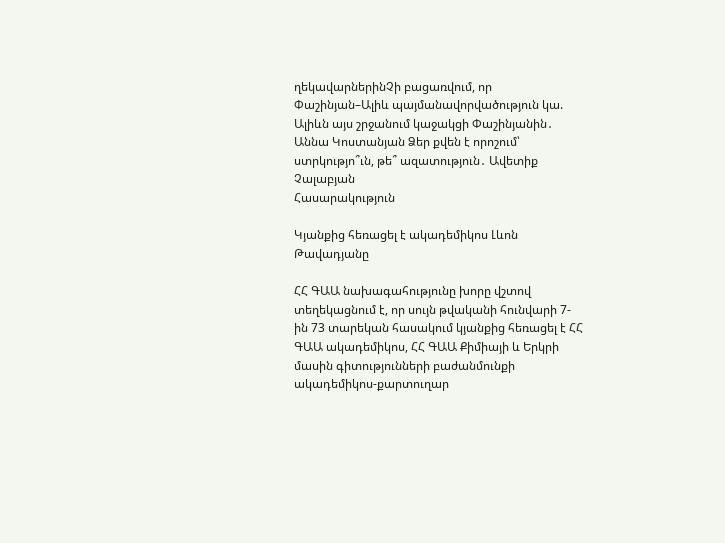ղեկավարներինՉի բացառվում, որ Փաշինյան–Ալիև պայմանավորվածություն կա. Ալիևն այս շրջանում կաջակցի Փաշինյանին․ Աննա Կոստանյան Ձեր քվեն է որոշում՝ ստրկությո՞ւն, թե՞ ազատություն․ Ավետիք Չալաբյան
Հասարակություն

Կյանքից հեռացել է ակադեմիկոս Լևոն Թավադյանը

ՀՀ ԳԱԱ նախագահությունը խորը վշտով տեղեկացնում է, որ սույն թվականի հունվարի 7-ին 73 տարեկան հասակում կյանքից հեռացել է ՀՀ ԳԱԱ ակադեմիկոս, ՀՀ ԳԱԱ Քիմիայի և Երկրի մասին գիտությունների բաժանմունքի ակադեմիկոս-քարտուղար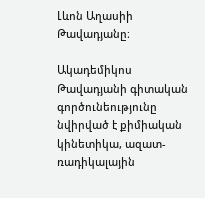Լևոն Աղասիի Թավադյանը։

Ակադեմիկոս Թավադյանի գիտական գործունեությունը նվիրված է քիմիական կինետիկա, ազատ-ռադիկալային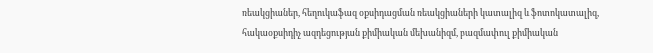ռեակցիաներ, հեղուկաֆազ օքսիդացման ռեակցիաների կատալիզ և ֆոտոկատալիզ, հակաօքսիդիչ ազդեցության քիմիական մեխանիզմ, բազմափուլ քիմիական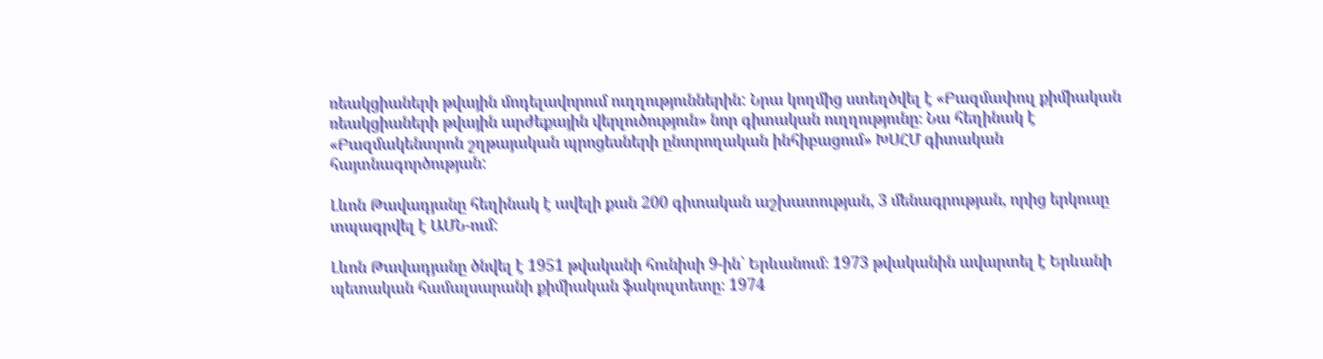ռեակցիաների թվային մոդելավորում ուղղություններին: Նրա կողմից ստեղծվել է «Բազմափուլ քիմիական ռեակցիաների թվային արժեքային վերլուծություն» նոր գիտական ուղղությունը։ Նա հեղինակ է «Բազմակենտրոն շղթայական պրոցեսների ընտրողական ինհիբացում» ԽՍՀՄ գիտական հայտնագործության:

Լևոն Թավադյանը հեղինակ է ավելի քան 200 գիտական աշխատության, 3 մենագրության, որից երկուսը տպագրվել է ԱՄՆ-ում:

Լևոն Թավադյանը ծնվել է 1951 թվականի հունիսի 9-ին՝ Երևանում։ 1973 թվականին ավարտել է Երևանի պետական համալսարանի քիմիական ֆակուլտետը։ 1974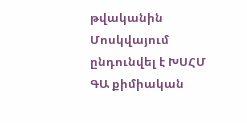թվականին Մոսկվայում ընդունվել է ԽՍՀՄ ԳԱ քիմիական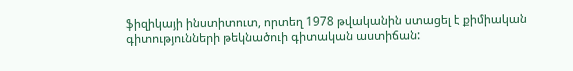ֆիզիկայի ինստիտուտ, որտեղ 1978 թվականին ստացել է քիմիական գիտությունների թեկնածուի գիտական աստիճան: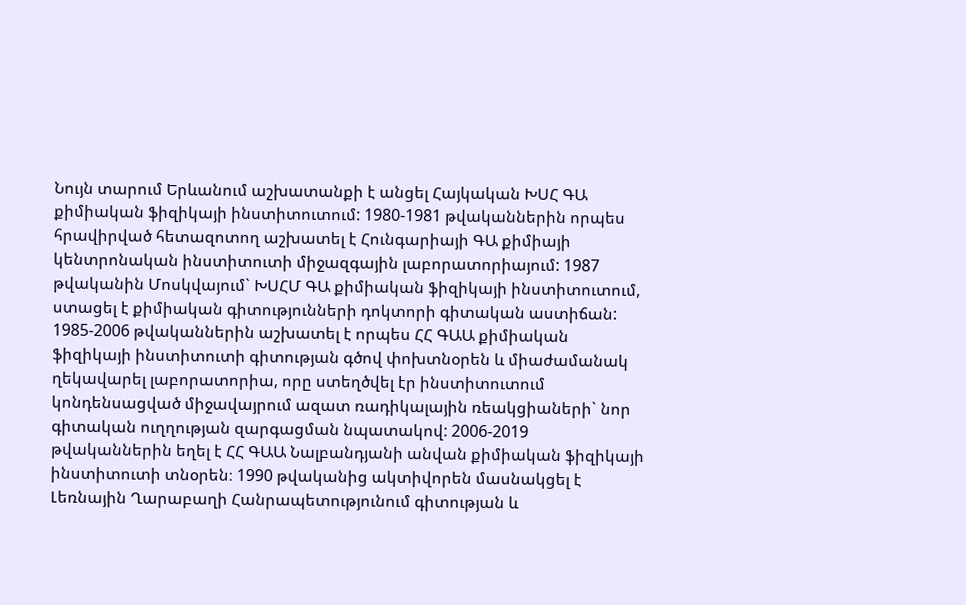Նույն տարում Երևանում աշխատանքի է անցել Հայկական ԽՍՀ ԳԱ քիմիական ֆիզիկայի ինստիտուտում: 1980-1981 թվականներին որպես հրավիրված հետազոտող աշխատել է Հունգարիայի ԳԱ քիմիայի կենտրոնական ինստիտուտի միջազգային լաբորատորիայում: 1987 թվականին Մոսկվայում` ԽՍՀՄ ԳԱ քիմիական ֆիզիկայի ինստիտուտում,  ստացել է քիմիական գիտությունների դոկտորի գիտական աստիճան: 1985-2006 թվականներին աշխատել է որպես ՀՀ ԳԱԱ քիմիական ֆիզիկայի ինստիտուտի գիտության գծով փոխտնօրեն և միաժամանակ ղեկավարել լաբորատորիա, որը ստեղծվել էր ինստիտուտում կոնդենսացված միջավայրում ազատ ռադիկալային ռեակցիաների` նոր գիտական ուղղության զարգացման նպատակով: 2006-2019 թվականներին եղել է ՀՀ ԳԱԱ Նալբանդյանի անվան քիմիական ֆիզիկայի ինստիտուտի տնօրեն։ 1990 թվականից ակտիվորեն մասնակցել է Լեռնային Ղարաբաղի Հանրապետությունում գիտության և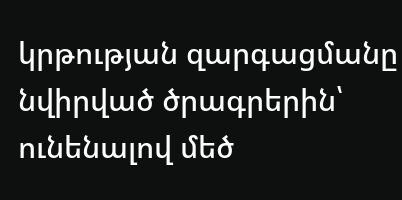կրթության զարգացմանը նվիրված ծրագրերին՝ ունենալով մեծ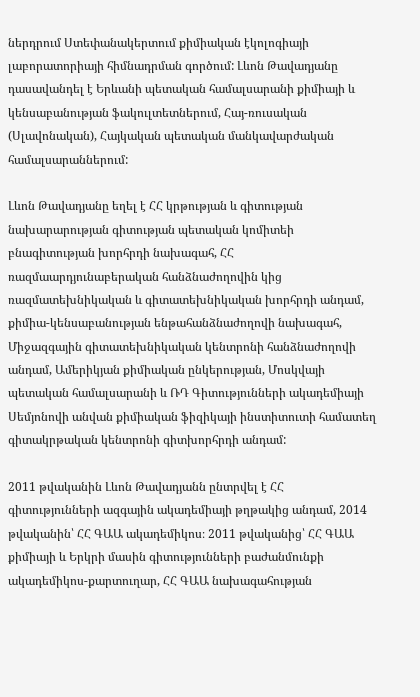ներդրում Ստեփանակերտում քիմիական էկոլոգիայի լաբորատորիայի հիմնադրման գործում: Լևոն Թավադյանը դասավանդել է Երևանի պետական համալսարանի քիմիայի և կենսաբանության ֆակուլտետներում, Հայ-ռուսական (Սլավոնական), Հայկական պետական մանկավարժական համալսարաններում:

Լևոն Թավադյանը եղել է ՀՀ կրթության և գիտության նախարարության գիտության պետական կոմիտեի բնագիտության խորհրդի նախագահ, ՀՀ ռազմաարդյունաբերական հանձնաժողովին կից ռազմատեխնիկական և գիտատեխնիկական խորհրդի անդամ, քիմիա-կենսաբանության ենթահանձնաժողովի նախագահ, Միջազգային գիտատեխնիկական կենտրոնի հանձնաժողովի անդամ, Ամերիկյան քիմիական ընկերության, Մոսկվայի պետական համալսարանի և ՌԴ Գիտությունների ակադեմիայի Սեմյոնովի անվան քիմիական ֆիզիկայի ինստիտուտի համատեղ գիտակրթական կենտրոնի գիտխորհրդի անդամ:

2011 թվականին Լևոն Թավադյանն ընտրվել է ՀՀ գիտությունների ազգային ակադեմիայի թղթակից անդամ, 2014 թվականին՝ ՀՀ ԳԱԱ ակադեմիկոս։ 2011 թվականից՝ ՀՀ ԳԱԱ քիմիայի և Երկրի մասին գիտությունների բաժանմունքի ակադեմիկոս-քարտուղար, ՀՀ ԳԱԱ նախագահության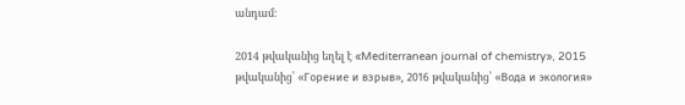անդամ։

2014 թվականից եղել է «Mediterranean journal of chemistry», 2015 թվականից՝ «Горение и взрыв», 2016 թվականից՝ «Вода и экология»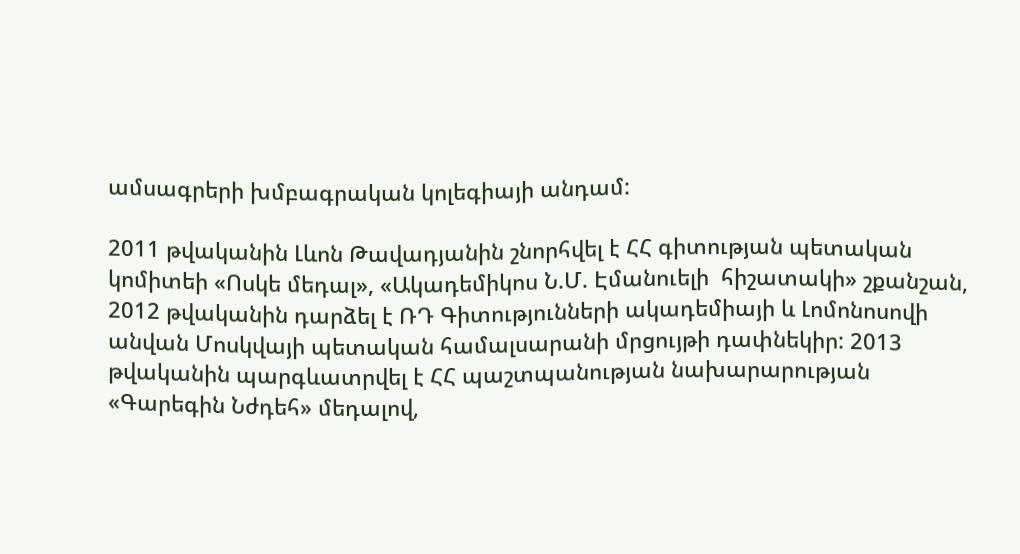ամսագրերի խմբագրական կոլեգիայի անդամ:

2011 թվականին Լևոն Թավադյանին շնորհվել է ՀՀ գիտության պետական կոմիտեի «Ոսկե մեդալ», «Ակադեմիկոս Ն.Մ. Էմանուելի  հիշատակի» շքանշան, 2012 թվականին դարձել է ՌԴ Գիտությունների ակադեմիայի և Լոմոնոսովի անվան Մոսկվայի պետական համալսարանի մրցույթի դափնեկիր: 2013 թվականին պարգևատրվել է ՀՀ պաշտպանության նախարարության «Գարեգին Նժդեհ» մեդալով,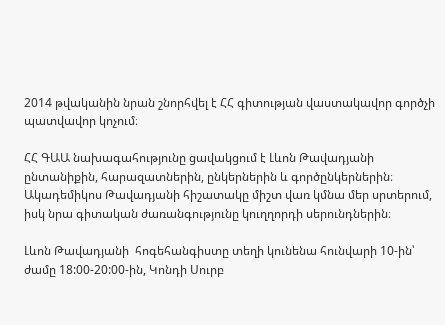2014 թվականին նրան շնորհվել է ՀՀ գիտության վաստակավոր գործչի պատվավոր կոչում։

ՀՀ ԳԱԱ նախագահությունը ցավակցում է Լևոն Թավադյանի ընտանիքին, հարազատներին, ընկերներին և գործընկերներին։ Ակադեմիկոս Թավադյանի հիշատակը միշտ վառ կմնա մեր սրտերում, իսկ նրա գիտական ժառանգությունը կուղղորդի սերունդներին։

Լևոն Թավադյանի  հոգեհանգիստը տեղի կունենա հունվարի 10-ին՝ ժամը 18:00-20:00-ին, Կոնդի Սուրբ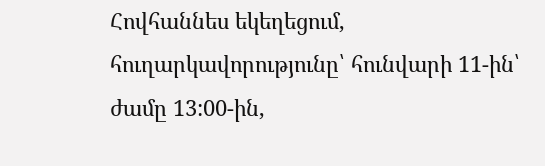Հովհաննես եկեղեցում, հուղարկավորությունը՝ հունվարի 11-ին՝ ժամը 13:00-ին,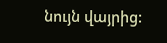նույն վայրից: